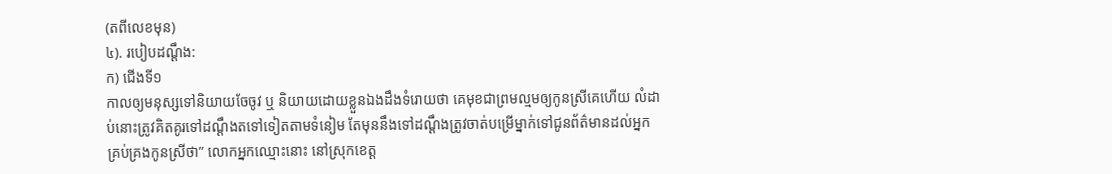(តពីលេខមុន)
៤). របៀបដណ្តឹង:
ក) ជើងទី១
កាលឲ្យមនុស្សទៅនិយាយចែចូវ ឬ និយាយដោយខ្លួនឯងដឹងទំរោយថា គេមុខជាព្រមល្មមឲ្យកូនស្រីគេហើយ លំដាប់នោះត្រូវគិតគូរទៅដណ្ដឹងតទៅទៀតតាមទំនៀម តែមុននឹងទៅដណ្ដឹងត្រូវចាត់បម្រើម្នាក់ទៅជូនព័ត៌មានដល់អ្នកគ្រប់គ្រងកូនស្រីថា” លោកអ្នកឈ្មោះនោះ នៅស្រុកខេត្ត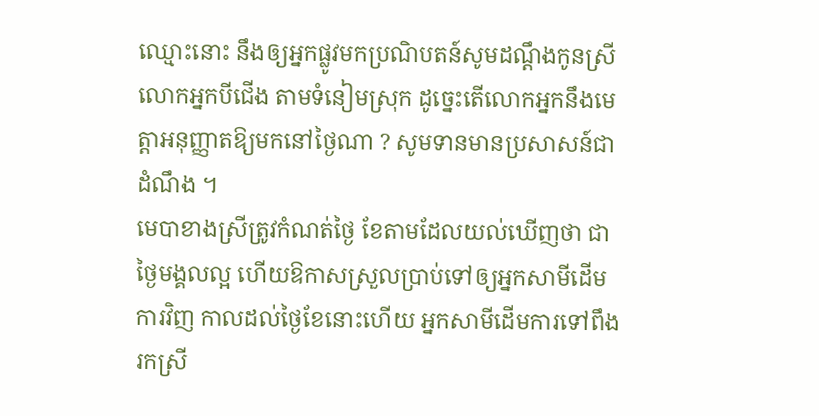ឈ្មោះនោះ នឹងឲ្យអ្នកផ្លូវមកប្រណិបតន៍សូមដណ្ដឹងកូនស្រីលោកអ្នកបីជើង តាមទំនៀមស្រុក ដូច្នេះតើលោកអ្នកនឹងមេត្តាអនុញ្ញាតឱ្យមកនៅថ្ងៃណា ? សូមទានមានប្រសាសន៍ជាដំណឹង ។
មេបាខាងស្រីត្រូវកំណត់ថ្ងៃ ខែតាមដែលយល់ឃើញថា ជាថ្ងៃមង្គលល្អ ហើយឱកាសស្រួលប្រាប់ទៅឲ្យអ្នកសាមីដើមការវិញ កាលដល់ថ្ងៃខែនោះហើយ អ្នកសាមីដើមការទៅពឹងរកស្រី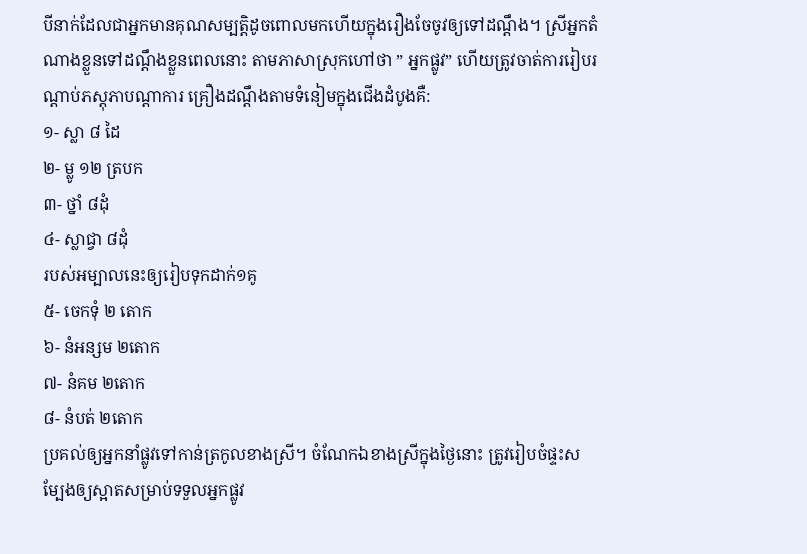បីនាក់ដែលជាអ្នកមានគុណសម្បត្តិដូចពោលមកហើយក្នុងរឿងចែចូវឲ្យទៅដណ្ដឹង។ ស្រីអ្នកតំណាងខ្លួនទៅដណ្ដឹងខ្លួនពេលនោះ តាមភាសាស្រុកហៅថា ” អ្នកផ្លូវ” ហើយត្រូវចាត់ការរៀបរណ្ដាប់ភស្តុភាបណ្ដាការ គ្រឿងដណ្ដឹងតាមទំនៀមក្នុងជើងដំបូងគឺ:
១- ស្លា ៨ ដៃ
២- ម្លូ ១២ ត្របក
៣- ថ្នាំ ៨ដុំ
៤- ស្លាជ្វា ៨ដុំ
របស់អម្បាលនេះឲ្យរៀបទុកដាក់១គូ
៥- ចេកទុំ ២ តោក
៦- នំអន្សម ២តោក
៧- នំគម ២តោក
៨- នំបត់ ២តោក
ប្រគល់ឲ្យអ្នកនាំផ្លូវទៅកាន់ត្រកូលខាងស្រី។ ចំណែកឯខាងស្រីក្នុងថ្ងៃនោះ ត្រូវរៀបចំផ្ទះសម្បែងឲ្យស្អាតសម្រាប់ទទួលអ្នកផ្លូវ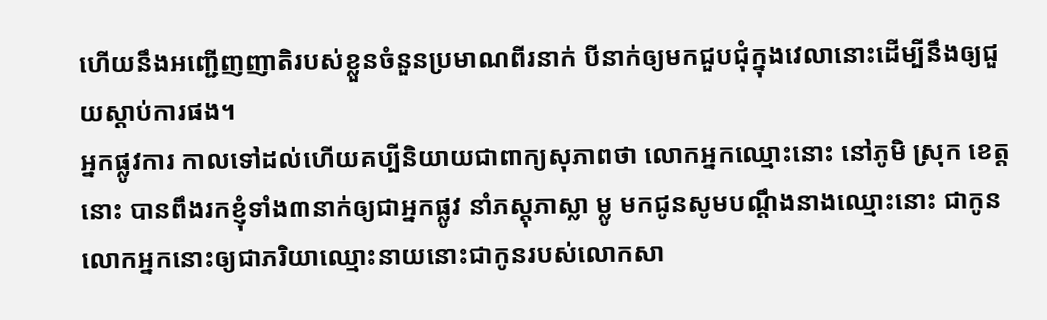ហើយនឹងអញ្ជើញញាតិរបស់ខ្លួនចំនួនប្រមាណពីរនាក់ បីនាក់ឲ្យមកជួបជុំក្នុងវេលានោះដើម្បីនឹងឲ្យជួយស្ដាប់ការផង។
អ្នកផ្លូវការ កាលទៅដល់ហើយគប្បីនិយាយជាពាក្យសុភាពថា លោកអ្នកឈ្មោះនោះ នៅភូមិ ស្រុក ខេត្តនោះ បានពឹងរកខ្ញុំទាំង៣នាក់ឲ្យជាអ្នកផ្លូវ នាំភស្តុភាស្លា ម្លូ មកជូនសូមបណ្ដឹងនាងឈ្មោះនោះ ជាកូនលោកអ្នកនោះឲ្យជាភរិយាឈ្មោះនាយនោះជាកូនរបស់លោកសា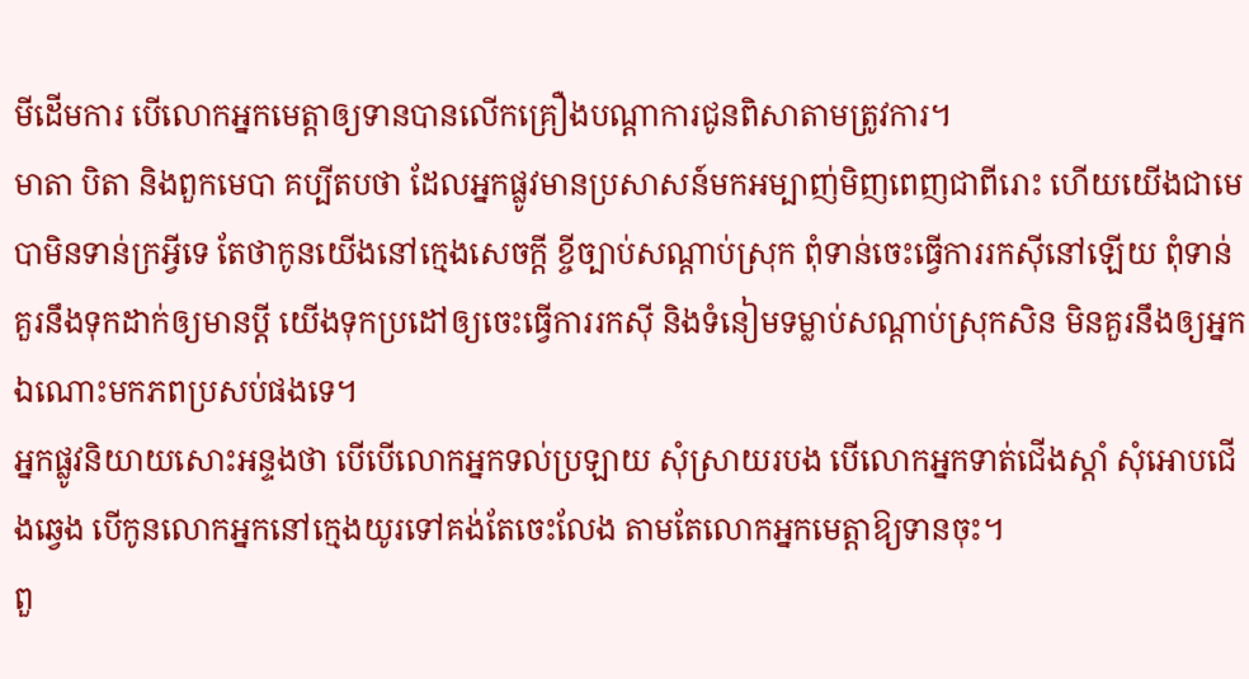មីដើមការ បើលោកអ្នកមេត្តាឲ្យទានបានលើកគ្រឿងបណ្ដាការជូនពិសាតាមត្រូវការ។
មាតា បិតា និងពួកមេបា គប្បីតបថា ដែលអ្នកផ្លូវមានប្រសាសន៍មកអម្បាញ់មិញពេញជាពីរោះ ហើយយើងជាមេបាមិនទាន់ក្រអ្វីទេ តែថាកូនយើងនៅក្មេងសេចក្តី ខ្ចីច្បាប់សណ្ដាប់ស្រុក ពុំទាន់ចេះធ្វើការរកស៊ីនៅឡើយ ពុំទាន់គួរនឹងទុកដាក់ឲ្យមានប្ដី យើងទុកប្រដៅឲ្យចេះធ្វើការរកស៊ី និងទំនៀមទម្លាប់សណ្ដាប់ស្រុកសិន មិនគួរនឹងឲ្យអ្នកឯណោះមកភពប្រសប់ផងទេ។
អ្នកផ្លូវនិយាយសោះអន្ទងថា បើបើលោកអ្នកទល់ប្រឡាយ សុំស្រាយរបង បើលោកអ្នកទាត់ជើងស្ដាំ សុំអោបជើងឆ្វេង បើកូនលោកអ្នកនៅក្មេងយូរទៅគង់តែចេះលែង តាមតែលោកអ្នកមេត្តាឱ្យទានចុះ។
ពួ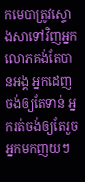កមេបាត្រូវស្ទោងសាទៅវិញអ្នកលោភគង់តែបានអង្គ អ្នកដេញចង់ឲ្យតែទាន់ អ្នករត់ចង់ឲ្យតែរួច អ្នកមកញយៗ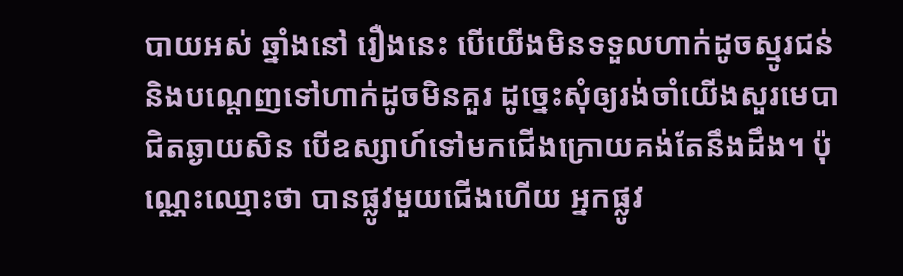បាយអស់ ឆ្នាំងនៅ រឿងនេះ បើយើងមិនទទួលហាក់ដូចស្មូរជន់ និងបណ្ដេញទៅហាក់ដូចមិនគួរ ដូច្នេះសុំឲ្យរង់ចាំយើងសួរមេបាជិតឆ្ងាយសិន បើឧស្សាហ៍ទៅមកជើងក្រោយគង់តែនឹងដឹង។ ប៉ុណ្ណេះឈ្មោះថា បានផ្លូវមួយជើងហើយ អ្នកផ្លូវ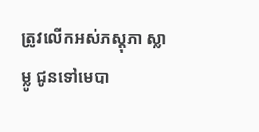ត្រូវលើកអស់ភស្តុភា ស្លា ម្លូ ជូនទៅមេបា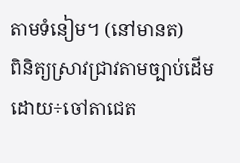តាមទំនៀម។ (នៅមានត)
ពិនិត្យស្រាវជ្រាវតាមច្បាប់ដើមដោយ÷ចៅតាជេត